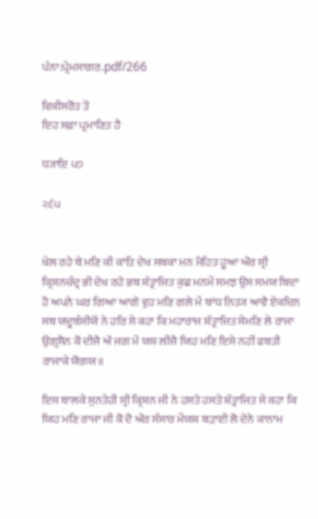ਪੰਨਾ:ਪ੍ਰੇਮਸਾਗਰ.pdf/266

ਵਿਕੀਸਰੋਤ ਤੋਂ
ਇਹ ਸਫ਼ਾ ਪ੍ਰਮਾਣਿਤ ਹੈ

ਧ੍ਯਾਇ ੫੭

੨੬੫


ਖੇਲ ਰਹੇ ਥੇ ਮਣਿ ਕੀ ਕਾਂਤਿ ਦੇਖ ਸਬਕਾ ਮਨ ਮੋਹਿਤ ਹੂਆ ਔਰ ਸ੍ਰੀ ਕ੍ਰਿਸ਼ਨਚੰਦ੍ਰ ਭੀ ਦੇਖ ਰਹੇ ਭਬ ਸ਼ੱਤ੍ਰਾਜਿਤ ਕੁਛ ਮਨਮੇਂ ਸਮਝ ਉਸ ਸਮਯ ਬਿਦਾ ਹੋ ਅਪਨੇ ਘਰ ਗਿਆ ਆਗੇ ਵੁਹ ਮਣਿ ਗਲੇ ਮੇਂ ਬਾਂਧ ਨਿਤ੍ਯ ਆਵੈ ਏਕਦਿਨ ਸਬ ਯਦੂਬੰਸੀਯੋਂ ਨੇ ਹਰਿ ਸੇ ਕਹਾ ਕਿ ਮਹਾਰਾਜ ਸ਼ੱਤ੍ਰਾਜਿਤ ਸੇਮਣਿ ਲੇ ਰਾਜਾ ਉਗ੍ਰਸੈਨ ਕੋ ਦੀਜੈ ਔ ਜਗ ਮੇਂ ਯਸ਼ ਲੀਜੈ ਯਿਹ ਮਣਿ ਇਸੇ ਨਹੀਂ ਫਬਤੀ ਰਾਜਾਕੇ ਯੋਗਯ॥

ਇਸ ਬਾਲਕੇ ਸੁਨਤੇਹੀ ਸ੍ਰੀ ਕ੍ਰਿਸ਼ਨ ਜੀ ਨੇ ਹਸਤੇ ਹਸਤੇ ਸ਼ੱਤ੍ਰਾਜਿਤ ਸੇ ਕਹਾ ਕਿ ਯਿਹ ਮਣਿ ਰਾਜਾ ਜੀ ਕੋ ਦੋ ਔਰ ਸੰਸਾਰ ਮੇਂਯਸ਼ ਬੜਾਈ ਲੋ ਦੇਨੇ ਕਾਨਾਮ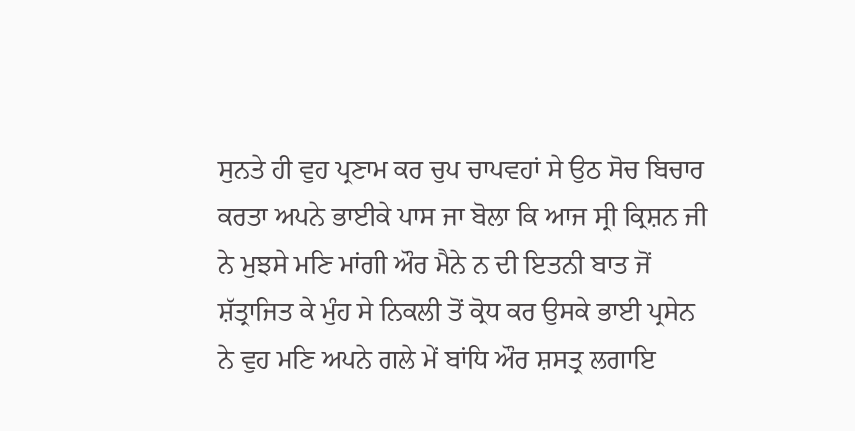ਸੁਨਤੇ ਹੀ ਵੁਹ ਪ੍ਰਣਾਮ ਕਰ ਚੁਪ ਚਾਪਵਹਾਂ ਸੇ ਉਠ ਸੋਚ ਬਿਚਾਰ ਕਰਤਾ ਅਪਨੇ ਭਾਈਕੇ ਪਾਸ ਜਾ ਬੋਲਾ ਕਿ ਆਜ ਸ੍ਰੀ ਕ੍ਰਿਸ਼ਨ ਜੀ ਨੇ ਮੁਝਸੇ ਮਣਿ ਮਾਂਗੀ ਔਰ ਮੈਨੇ ਨ ਦੀ ਇਤਨੀ ਬਾਤ ਜੋਂ ਸ਼ੱਤ੍ਰਾਜਿਤ ਕੇ ਮੁੰਹ ਸੇ ਨਿਕਲੀ ਤੋਂ ਕ੍ਰੋਧ ਕਰ ਉਸਕੇ ਭਾਈ ਪ੍ਰਸੇਨ ਨੇ ਵੁਹ ਮਣਿ ਅਪਨੇ ਗਲੇ ਮੇਂ ਬਾਂਧਿ ਔਰ ਸ਼ਸਤ੍ਰ ਲਗਾਇ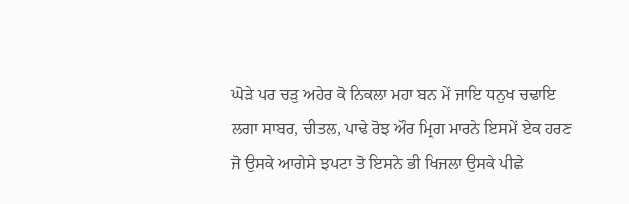ਘੋੜੇ ਪਰ ਚੜੁ ਅਹੇਰ ਕੋ ਨਿਕਲਾ ਮਹਾ ਬਨ ਮੇਂ ਜਾਇ ਧਨੁਖ ਚਢਾਇ ਲਗਾ ਸਾਬਰ, ਚੀਤਲ, ਪਾਢੇ ਰੋਝ ਔਰ ਮ੍ਰਿਗ ਮਾਰਨੇ ਇਸਮੇਂ ਏਕ ਹਰਣ ਜੋ ਉਸਕੇ ਆਗੇਸੇ ਝਪਟਾ ਤੋ ਇਸਨੇ ਭੀ ਖਿਜਲਾ ਉਸਕੇ ਪੀਛੇ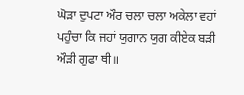ਘੋੜਾ ਦੁਪਟਾ ਔਰ ਚਲਾ ਚਲਾ ਅਕੇਲਾ ਵਹਾਂ ਪਹੁੰਚਾ ਕਿ ਜਹਾਂ ਯੁਗਾਨ ਯੁਗ ਕੀਏਕ ਬੜੀ ਔੜੀ ਗੁਫਾ ਥੀ॥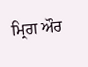ਮ੍ਰਿਗ ਔਰ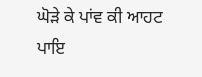ਘੋੜੇ ਕੇ ਪਾਂਵ ਕੀ ਆਹਟ ਪਾਇ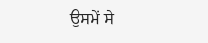ਉਸਮੇਂ ਸੇ